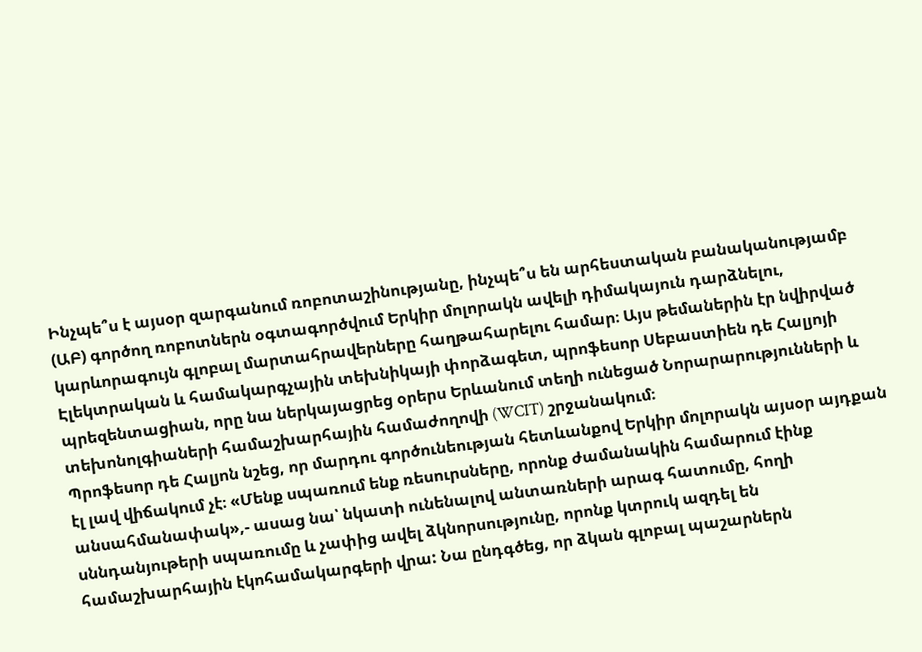Ինչպե՞ս է այսօր զարգանում ռոբոտաշինությանը, ինչպե՞ս են արհեստական բանականությամբ (ԱԲ) գործող ռոբոտներն օգտագործվում Երկիր մոլորակն ավելի դիմակայուն դարձնելու, կարևորագույն գլոբալ մարտահրավերները հաղթահարելու համար։ Այս թեմաներին էր նվիրված Էլեկտրական և համակարգչային տեխնիկայի փորձագետ, պրոֆեսոր Սեբաստիեն դե Հալյոյի պրեզենտացիան, որը նա ներկայացրեց օրերս Երևանում տեղի ունեցած Նորարարությունների և տեխոնոլգիաների համաշխարհային համաժողովի (WCIT) շրջանակում։
Պրոֆեսոր դե Հալյոն նշեց, որ մարդու գործունեության հետևանքով Երկիր մոլորակն այսօր այդքան էլ լավ վիճակում չէ։ «Մենք սպառում ենք ռեսուրսները, որոնք ժամանակին համարում էինք անսահմանափակ»,- ասաց նա՝ նկատի ունենալով անտառների արագ հատումը, հողի սննդանյութերի սպառումը և չափից ավել ձկնորսությունը, որոնք կտրուկ ազդել են համաշխարհային էկոհամակարգերի վրա: Նա ընդգծեց, որ ձկան գլոբալ պաշարներն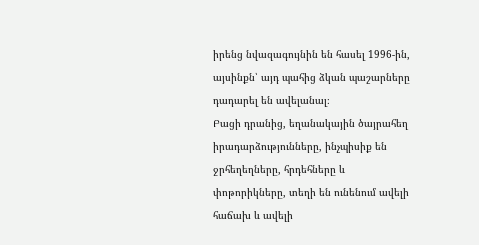իրենց նվազագույնին են հասել 1996-ին, այսինքն՝ այդ պահից ձկան պաշարները դադարել են ավելանալ։
Բացի դրանից, եղանակային ծայրահեղ իրադարձությունները, ինչպիսիք են ջրհեղեղները, հրդեհները և փոթորիկները, տեղի են ունենում ավելի հաճախ և ավելի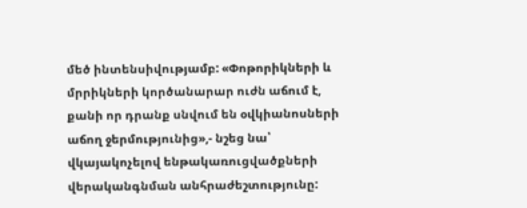մեծ ինտենսիվությամբ: «Փոթորիկների և մրրիկների կործանարար ուժն աճում է, քանի որ դրանք սնվում են օվկիանոսների աճող ջերմությունից»,- նշեց նա՝ վկայակոչելով ենթակառուցվածքների վերականգնման անհրաժեշտությունը: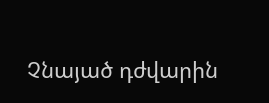Չնայած դժվարին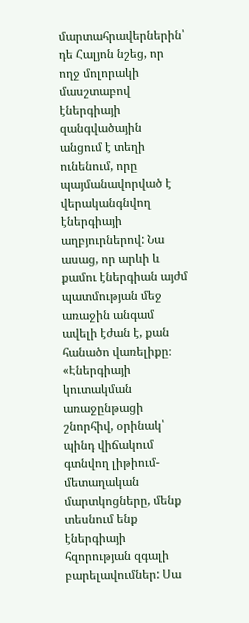մարտահրավերներին՝ դե Հալյոն նշեց, որ ողջ մոլորակի մասշտաբով էներգիայի զանգվածային անցում է տեղի ունենում, որը պայմանավորված է վերականգնվող էներգիայի աղբյուրներով: Նա ասաց, որ արևի և քամու էներգիան այժմ պատմության մեջ առաջին անգամ ավելի էժան է, քան հանածո վառելիքը։ «Էներգիայի կուտակման առաջընթացի շնորհիվ, օրինակ՝ պինդ վիճակում գտնվող լիթիում-մետաղական մարտկոցները, մենք տեսնում ենք էներգիայի հզորության զգալի բարելավումներ: Սա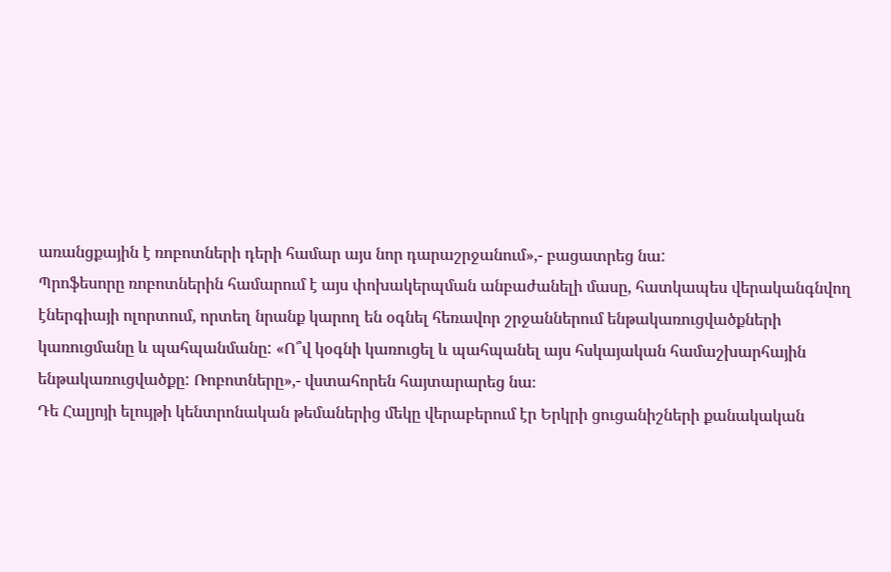առանցքային է ռոբոտների դերի համար այս նոր դարաշրջանում»,- բացատրեց նա:
Պրոֆեսորը ռոբոտներին համարում է այս փոխակերպման անբաժանելի մասը, հատկապես վերականգնվող էներգիայի ոլորտում, որտեղ նրանք կարող են օգնել հեռավոր շրջաններում ենթակառուցվածքների կառուցմանը և պահպանմանը: «Ո՞վ կօգնի կառուցել և պահպանել այս հսկայական համաշխարհային ենթակառուցվածքը: Ռոբոտները»,- վստահորեն հայտարարեց նա։
Դե Հալյոյի ելույթի կենտրոնական թեմաներից մեկը վերաբերում էր Երկրի ցուցանիշների քանակական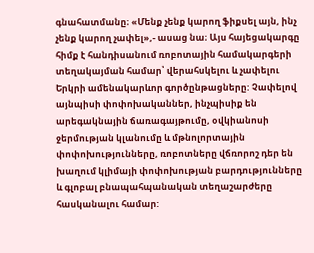գնահատմանը։ «Մենք չենք կարող ֆիքսել այն, ինչ չենք կարող չափել»,- ասաց նա։ Այս հայեցակարգը հիմք է հանդիսանում ռոբոտային համակարգերի տեղակայման համար՝ վերահսկելու և չափելու Երկրի ամենակարևոր գործընթացները: Չափելով այնպիսի փոփոխականներ, ինչպիսիք են արեգակնային ճառագայթումը, օվկիանոսի ջերմության կլանումը և մթնոլորտային փոփոխությունները, ռոբոտները վճռորոշ դեր են խաղում կլիմայի փոփոխության բարդությունները և գլոբալ բնապահպանական տեղաշարժերը հասկանալու համար: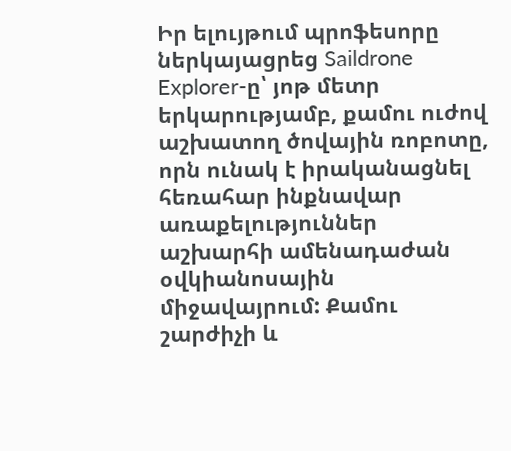Իր ելույթում պրոֆեսորը ներկայացրեց Saildrone Explorer-ը՝ յոթ մետր երկարությամբ, քամու ուժով աշխատող ծովային ռոբոտը, որն ունակ է իրականացնել հեռահար ինքնավար առաքելություններ աշխարհի ամենադաժան օվկիանոսային միջավայրում: Քամու շարժիչի և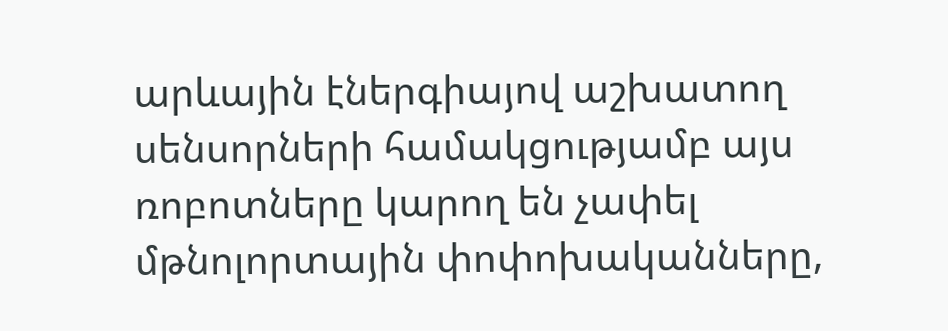արևային էներգիայով աշխատող սենսորների համակցությամբ այս ռոբոտները կարող են չափել մթնոլորտային փոփոխականները,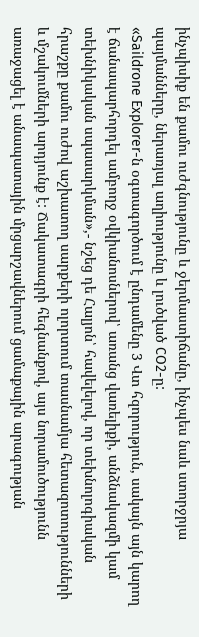ինչպիսիք են քամու ուժգնությունը և ջերմաստիճանը, ինչպես նաև ստորջրյա պայմանները, ներառյալ աղիությունը և լուծված CO2-ը:
«Saildrone Explorer-ն օգտագործում է ընդամենը 3 Վտ հզորություն, սակայն այն կարող է ճանապարհորդել ամբողջ օվկիանոսներով՝ առանց վառելիքի, անձնակազմի կամ տեխնիկական սպասարկման»,- նշեց դե Հալյոն՝ հավելելով, որ տեխնոլոգիական հրաշքը քամու ուժով աշխատող սարքերի ոլորտում տասնամյա հետազոտությունների և մշակումների արդյունք է: Ճակատագրի հեգնանքով, այս նորամուծությունն առաջացել է անապատային մրցարշավներում ցամաքային արագության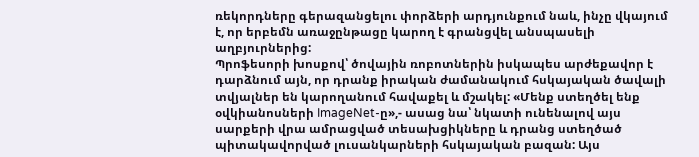ռեկորդները գերազանցելու փորձերի արդյունքում նաև, ինչը վկայում է, որ երբեմն առաջընթացը կարող է գրանցվել անսպասելի աղբյուրներից:
Պրոֆեսորի խոսքով՝ ծովային ռոբոտներին իսկապես արժեքավոր է դարձնում այն, որ դրանք իրական ժամանակում հսկայական ծավալի տվյալներ են կարողանում հավաքել և մշակել: «Մենք ստեղծել ենք օվկիանոսների ImageNet-ը»,- ասաց նա՝ նկատի ունենալով այս սարքերի վրա ամրացված տեսախցիկները և դրանց ստեղծած պիտակավորված լուսանկարների հսկայական բազան: Այս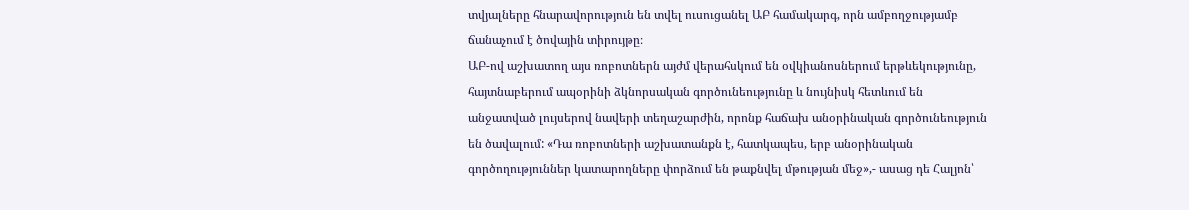տվյալները հնարավորություն են տվել ուսուցանել ԱԲ համակարգ, որն ամբողջությամբ ճանաչում է ծովային տիրույթը։
ԱԲ-ով աշխատող այս ռոբոտներն այժմ վերահսկում են օվկիանոսներում երթևեկությունը, հայտնաբերում ապօրինի ձկնորսական գործունեությունը և նույնիսկ հետևում են անջատված լույսերով նավերի տեղաշարժին, որոնք հաճախ անօրինական գործունեություն են ծավալում: «Դա ռոբոտների աշխատանքն է, հատկապես, երբ անօրինական գործողություններ կատարողները փորձում են թաքնվել մթության մեջ»,- ասաց դե Հալյոն՝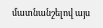մատնանշելով այս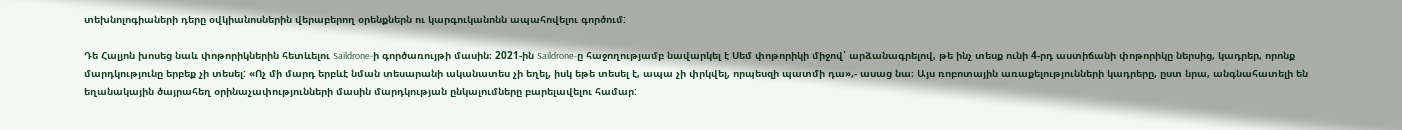տեխնոլոգիաների դերը օվկիանոսներին վերաբերող օրենքներն ու կարգուկանոնն ապահովելու գործում:

Դե Հալյոն խոսեց նաև փոթորիկներին հետևելու Saildrone-ի գործառույթի մասին։ 2021-ին Saildrone-ը հաջողությամբ նավարկել է Սեմ փոթորիկի միջով՝ արձանագրելով, թե ինչ տեսք ունի 4-րդ աստիճանի փոթորիկը ներսից, կադրեր, որոնք մարդկությունը երբեք չի տեսել: «Ոչ մի մարդ երբևէ նման տեսարանի ականատես չի եղել, իսկ եթե տեսել է, ապա չի փրկվել, որպեսզի պատմի դա»,- ասաց նա։ Այս ռոբոտային առաքելությունների կադրերը, ըստ նրա, անգնահատելի են եղանակային ծայրահեղ օրինաչափությունների մասին մարդկության ընկալումները բարելավելու համար: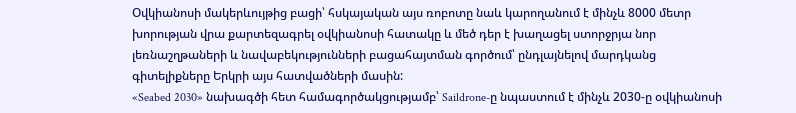Օվկիանոսի մակերևույթից բացի՝ հսկայական այս ռոբոտը նաև կարողանում է մինչև 8000 մետր խորության վրա քարտեզագրել օվկիանոսի հատակը և մեծ դեր է խաղացել ստորջրյա նոր լեռնաշղթաների և նավաբեկությունների բացահայտման գործում՝ ընդլայնելով մարդկանց գիտելիքները Երկրի այս հատվածների մասին:
«Seabed 2030» նախագծի հետ համագործակցությամբ՝ Saildrone-ը նպաստում է մինչև 2030-ը օվկիանոսի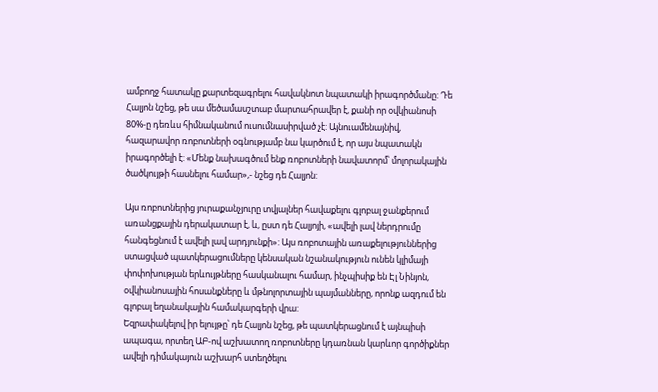ամբողջ հատակը քարտեզագրելու հավակնոտ նպատակի իրագործմանը: Դե Հալյոն նշեց, թե սա մեծամասշտաբ մարտահրավեր է, քանի որ օվկիանոսի 80%-ը դեռևս հիմնականում ուսումնասիրված չէ: Այնուամենայնիվ, հազարավոր ռոբոտների օգնությամբ նա կարծում է, որ այս նպատակն իրագործելի է: «Մենք նախագծում ենք ռոբոտների նավատորմ՝ մոլորակային ծածկույթի հասնելու համար»,- նշեց դե Հալյոն:

Այս ռոբոտներից յուրաքանչյուրը տվյալներ հավաքելու գլոբալ ջանքերում առանցքային դերակատար է, և, ըստ դե Հալյոյի, «ավելի լավ ներդրումը հանգեցնում է ավելի լավ արդյունքի»: Այս ռոբոտային առաքելություններից ստացված պատկերացումները կենսական նշանակություն ունեն կլիմայի փոփոխության երևույթները հասկանալու համար, ինչպիսիք են Էլ Նինյոն, օվկիանոսային հոսանքները և մթնոլորտային պայմանները, որոնք ազդում են գլոբալ եղանակային համակարգերի վրա:
Եզրափակելով իր ելույթը՝ դե Հալյոն նշեց, թե պատկերացնում է այնպիսի ապագա, որտեղ ԱԲ-ով աշխատող ռոբոտները կդառնան կարևոր գործիքներ ավելի դիմակայուն աշխարհ ստեղծելու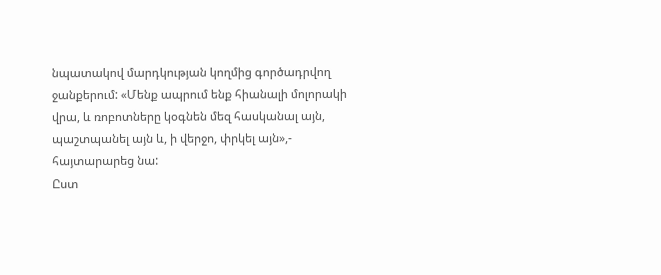նպատակով մարդկության կողմից գործադրվող ջանքերում: «Մենք ապրում ենք հիանալի մոլորակի վրա, և ռոբոտները կօգնեն մեզ հասկանալ այն, պաշտպանել այն և, ի վերջո, փրկել այն»,- հայտարարեց նա:
Ըստ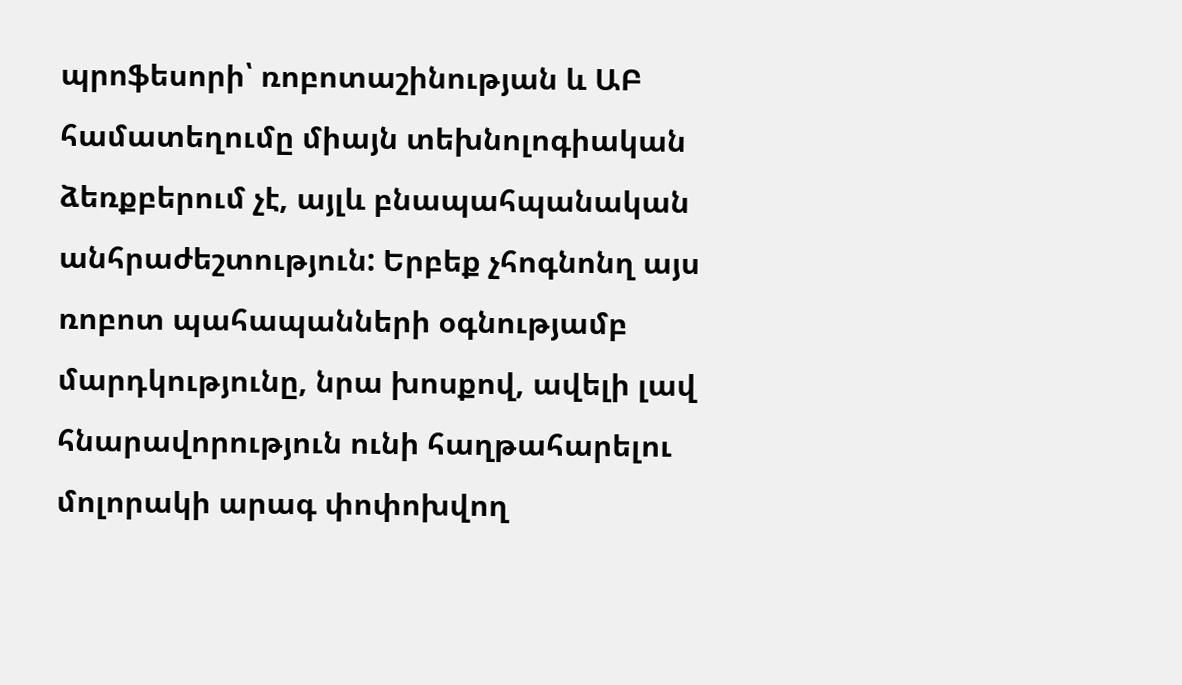պրոֆեսորի՝ ռոբոտաշինության և ԱԲ համատեղումը միայն տեխնոլոգիական ձեռքբերում չէ, այլև բնապահպանական անհրաժեշտություն: Երբեք չհոգնոնղ այս ռոբոտ պահապանների օգնությամբ մարդկությունը, նրա խոսքով, ավելի լավ հնարավորություն ունի հաղթահարելու մոլորակի արագ փոփոխվող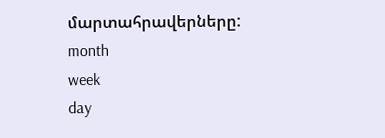մարտահրավերները:
month
week
day